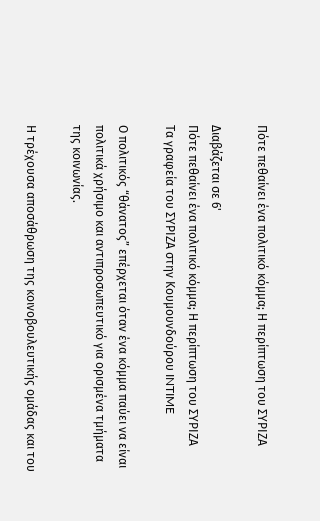Πότε πεθαίνει ένα πολιτικό κόμμα; Η περίπτωση του ΣΥΡΙΖΑ

Διαβάζεται σε 6'
Πότε πεθαίνει ένα πολιτικό κόμμα; Η περίπτωση του ΣΥΡΙΖΑ
Τα γραφεία του ΣΥΡΙΖΑ στην Κουμουνδούρου INTIME

Ο πολιτικός “θάνατος” επέρχεται όταν ένα κόμμα παύει να είναι πολιτικά χρήσιμο και αντιπροσωπευτικό για ορισμένα τμήματα της κοινωνίας.

Η τρέχουσα αποσάθρωση της κοινοβουλευτικής ομάδας και του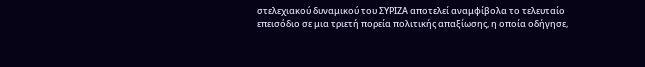στελεχιακού δυναμικού του ΣΥΡΙΖΑ αποτελεί αναμφίβολα το τελευταίο επεισόδιο σε μια τριετή πορεία πολιτικής απαξίωσης, η οποία οδήγησε,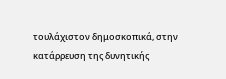τουλάχιστον δημοσκοπικά, στην κατάρρευση της δυνητικής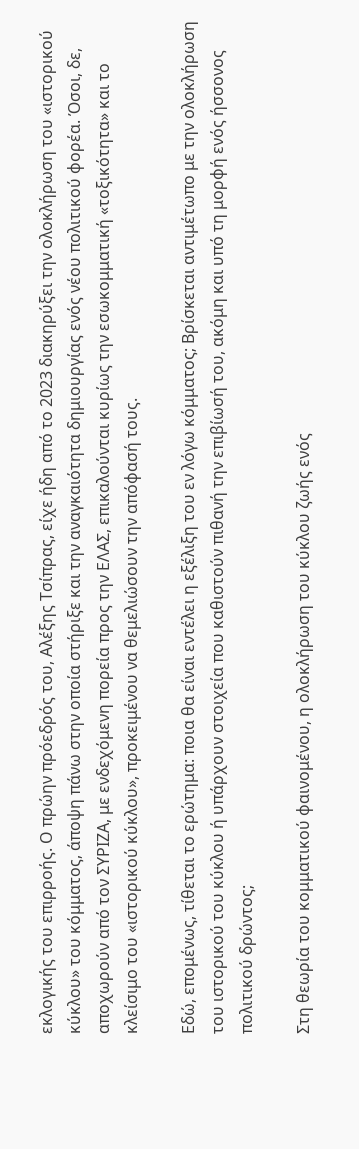εκλογικής του επιρροής. Ο πρώην πρόεδρός του, Αλέξης Τσίπρας, είχε ήδη από το 2023 διακηρύξει την ολοκλήρωση του «ιστορικού κύκλου» του κόμματος, άποψη πάνω στην οποία στήριξε και την αναγκαιότητα δημιουργίας ενός νέου πολιτικού φορέα. Όσοι, δε, αποχωρούν από τον ΣΥΡΙΖΑ, με ενδεχόμενη πορεία προς την ΕΛΑΣ, επικαλούνται κυρίως την εσωκομματική «τοξικότητα» και το κλείσιμο του «ιστορικού κύκλου», προκειμένου να θεμελιώσουν την απόφασή τους.

Εδώ, επομένως, τίθεται το ερώτημα: ποια θα είναι εντέλει η εξέλιξη του εν λόγω κόμματος; Βρίσκεται αντιμέτωπο με την ολοκλήρωση του ιστορικού του κύκλου ή υπάρχουν στοιχεία που καθιστούν πιθανή την επιβίωσή του, ακόμη και υπό τη μορφή ενός ήσσονος πολιτικού δρώντος;

Στη θεωρία του κομματικού φαινομένου, η ολοκλήρωση του κύκλου ζωής ενός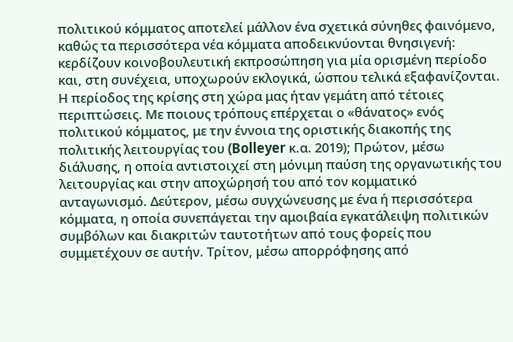πολιτικού κόμματος αποτελεί μάλλον ένα σχετικά σύνηθες φαινόμενο, καθώς τα περισσότερα νέα κόμματα αποδεικνύονται θνησιγενή: κερδίζουν κοινοβουλευτική εκπροσώπηση για μία ορισμένη περίοδο και, στη συνέχεια, υποχωρούν εκλογικά, ώσπου τελικά εξαφανίζονται. Η περίοδος της κρίσης στη χώρα μας ήταν γεμάτη από τέτοιες περιπτώσεις. Με ποιους τρόπους επέρχεται ο «θάνατος» ενός πολιτικού κόμματος, με την έννοια της οριστικής διακοπής της πολιτικής λειτουργίας του (Bolleyer κ.α. 2019); Πρώτον, μέσω διάλυσης, η οποία αντιστοιχεί στη μόνιμη παύση της οργανωτικής του λειτουργίας και στην αποχώρησή του από τον κομματικό ανταγωνισμό. Δεύτερον, μέσω συγχώνευσης με ένα ή περισσότερα κόμματα, η οποία συνεπάγεται την αμοιβαία εγκατάλειψη πολιτικών συμβόλων και διακριτών ταυτοτήτων από τους φορείς που συμμετέχουν σε αυτήν. Τρίτον, μέσω απορρόφησης από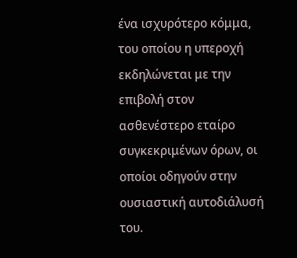ένα ισχυρότερο κόμμα, του οποίου η υπεροχή εκδηλώνεται με την επιβολή στον ασθενέστερο εταίρο συγκεκριμένων όρων, οι οποίοι οδηγούν στην ουσιαστική αυτοδιάλυσή του.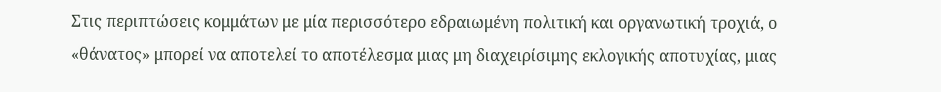Στις περιπτώσεις κομμάτων με μία περισσότερο εδραιωμένη πολιτική και οργανωτική τροχιά, ο «θάνατος» μπορεί να αποτελεί το αποτέλεσμα μιας μη διαχειρίσιμης εκλογικής αποτυχίας, μιας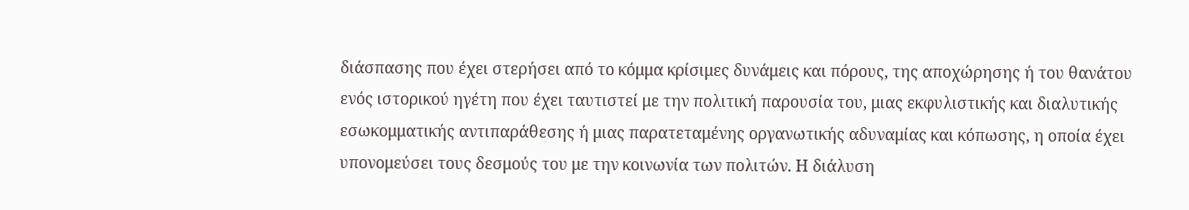διάσπασης που έχει στερήσει από το κόμμα κρίσιμες δυνάμεις και πόρους, της αποχώρησης ή του θανάτου ενός ιστορικού ηγέτη που έχει ταυτιστεί με την πολιτική παρουσία του, μιας εκφυλιστικής και διαλυτικής εσωκομματικής αντιπαράθεσης ή μιας παρατεταμένης οργανωτικής αδυναμίας και κόπωσης, η οποία έχει υπονομεύσει τους δεσμούς του με την κοινωνία των πολιτών. Η διάλυση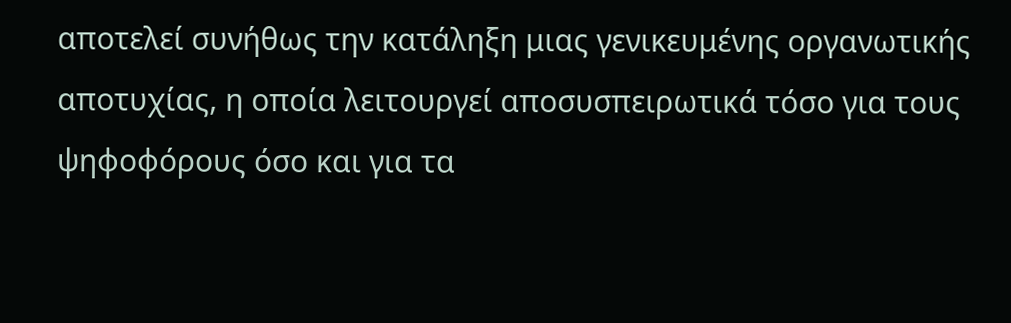αποτελεί συνήθως την κατάληξη μιας γενικευμένης οργανωτικής αποτυχίας, η οποία λειτουργεί αποσυσπειρωτικά τόσο για τους ψηφοφόρους όσο και για τα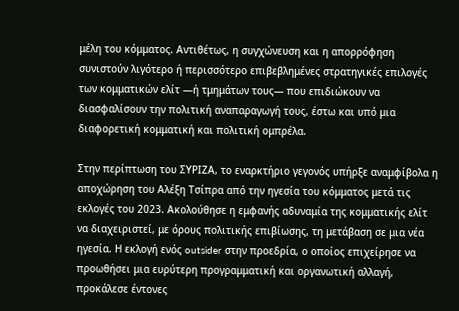μέλη του κόμματος. Αντιθέτως, η συγχώνευση και η απορρόφηση συνιστούν λιγότερο ή περισσότερο επιβεβλημένες στρατηγικές επιλογές των κομματικών ελίτ —ή τμημάτων τους— που επιδιώκουν να διασφαλίσουν την πολιτική αναπαραγωγή τους, έστω και υπό μια διαφορετική κομματική και πολιτική ομπρέλα.

Στην περίπτωση του ΣΥΡΙΖΑ, το εναρκτήριο γεγονός υπήρξε αναμφίβολα η αποχώρηση του Αλέξη Τσίπρα από την ηγεσία του κόμματος μετά τις εκλογές του 2023. Ακολούθησε η εμφανής αδυναμία της κομματικής ελίτ να διαχειριστεί, με όρους πολιτικής επιβίωσης, τη μετάβαση σε μια νέα ηγεσία. Η εκλογή ενός outsider στην προεδρία, ο οποίος επιχείρησε να προωθήσει μια ευρύτερη προγραμματική και οργανωτική αλλαγή, προκάλεσε έντονες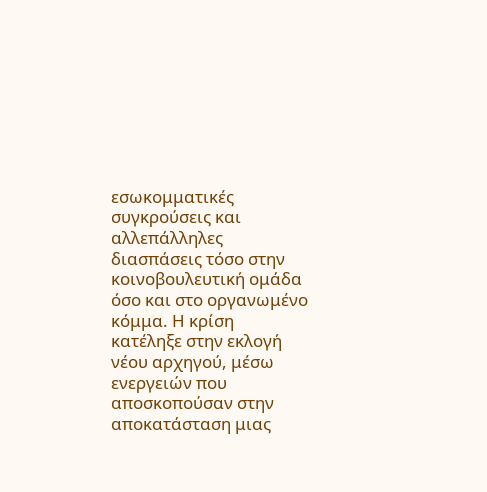εσωκομματικές συγκρούσεις και αλλεπάλληλες διασπάσεις τόσο στην κοινοβουλευτική ομάδα όσο και στο οργανωμένο κόμμα. Η κρίση κατέληξε στην εκλογή νέου αρχηγού, μέσω ενεργειών που αποσκοπούσαν στην αποκατάσταση μιας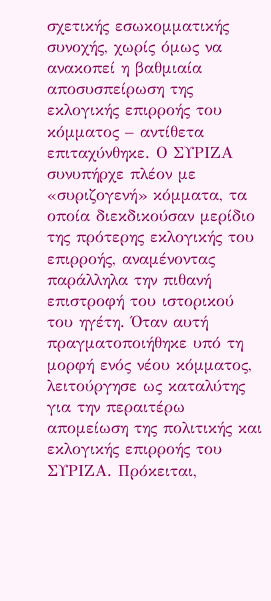σχετικής εσωκομματικής συνοχής, χωρίς όμως να ανακοπεί η βαθμιαία αποσυσπείρωση της εκλογικής επιρροής του κόμματος – αντίθετα επιταχύνθηκε. Ο ΣΥΡΙΖΑ συνυπήρχε πλέον με «συριζογενή» κόμματα, τα οποία διεκδικούσαν μερίδιο της πρότερης εκλογικής του επιρροής, αναμένοντας παράλληλα την πιθανή επιστροφή του ιστορικού του ηγέτη. Όταν αυτή πραγματοποιήθηκε υπό τη μορφή ενός νέου κόμματος, λειτούργησε ως καταλύτης για την περαιτέρω απομείωση της πολιτικής και εκλογικής επιρροής του ΣΥΡΙΖΑ. Πρόκειται,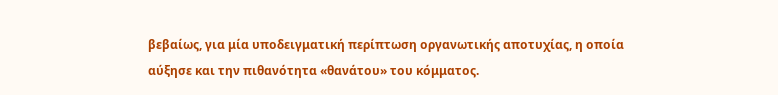βεβαίως, για μία υποδειγματική περίπτωση οργανωτικής αποτυχίας, η οποία αύξησε και την πιθανότητα «θανάτου» του κόμματος.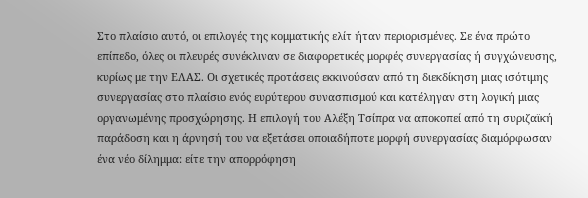Στο πλαίσιο αυτό, οι επιλογές της κομματικής ελίτ ήταν περιορισμένες. Σε ένα πρώτο επίπεδο, όλες οι πλευρές συνέκλιναν σε διαφορετικές μορφές συνεργασίας ή συγχώνευσης, κυρίως με την ΕΛΑΣ. Οι σχετικές προτάσεις εκκινούσαν από τη διεκδίκηση μιας ισότιμης συνεργασίας στο πλαίσιο ενός ευρύτερου συνασπισμού και κατέληγαν στη λογική μιας οργανωμένης προσχώρησης. Η επιλογή του Αλέξη Τσίπρα να αποκοπεί από τη συριζαϊκή παράδοση και η άρνησή του να εξετάσει οποιαδήποτε μορφή συνεργασίας διαμόρφωσαν ένα νέο δίλημμα: είτε την απορρόφηση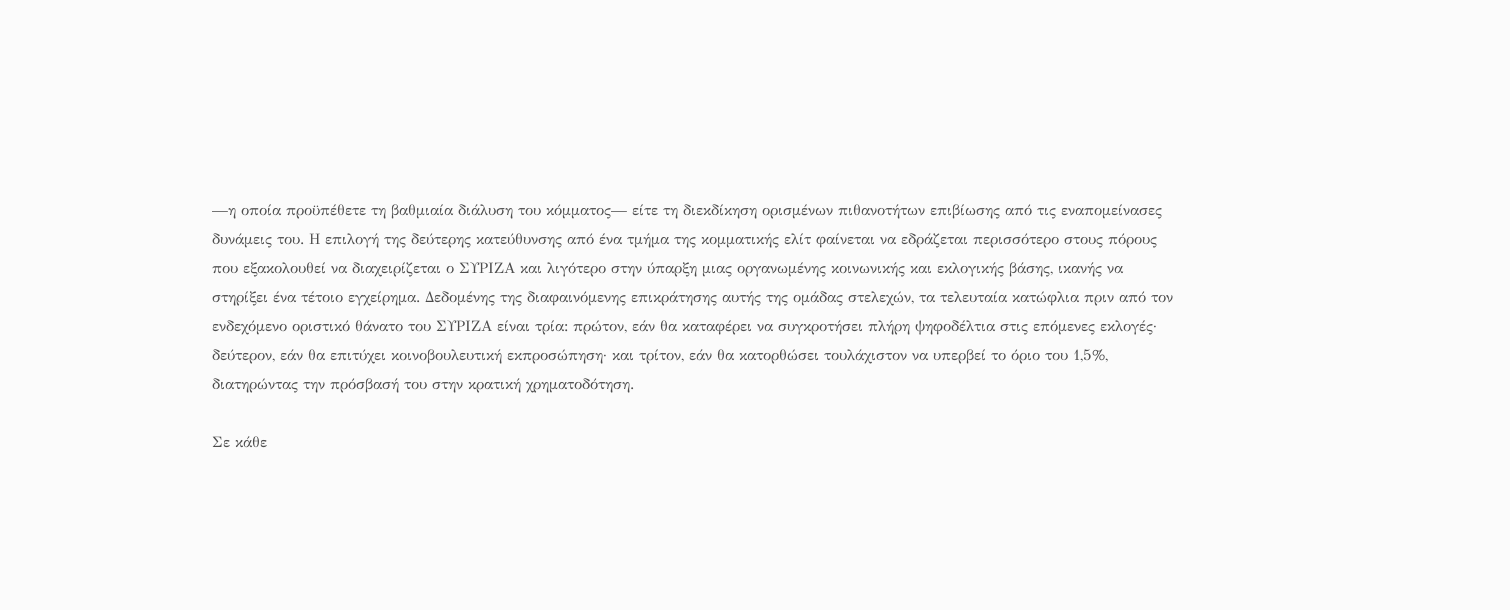—η οποία προϋπέθετε τη βαθμιαία διάλυση του κόμματος— είτε τη διεκδίκηση ορισμένων πιθανοτήτων επιβίωσης από τις εναπομείνασες δυνάμεις του. Η επιλογή της δεύτερης κατεύθυνσης από ένα τμήμα της κομματικής ελίτ φαίνεται να εδράζεται περισσότερο στους πόρους που εξακολουθεί να διαχειρίζεται ο ΣΥΡΙΖΑ και λιγότερο στην ύπαρξη μιας οργανωμένης κοινωνικής και εκλογικής βάσης, ικανής να στηρίξει ένα τέτοιο εγχείρημα. Δεδομένης της διαφαινόμενης επικράτησης αυτής της ομάδας στελεχών, τα τελευταία κατώφλια πριν από τον ενδεχόμενο οριστικό θάνατο του ΣΥΡΙΖΑ είναι τρία: πρώτον, εάν θα καταφέρει να συγκροτήσει πλήρη ψηφοδέλτια στις επόμενες εκλογές· δεύτερον, εάν θα επιτύχει κοινοβουλευτική εκπροσώπηση· και τρίτον, εάν θα κατορθώσει τουλάχιστον να υπερβεί το όριο του 1,5%, διατηρώντας την πρόσβασή του στην κρατική χρηματοδότηση.

Σε κάθε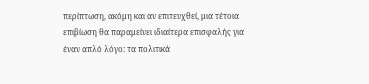περίπτωση, ακόμη και αν επιτευχθεί, μια τέτοια επιβίωση θα παραμείνει ιδιαίτερα επισφαλής για έναν απλό λόγο: τα πολιτικά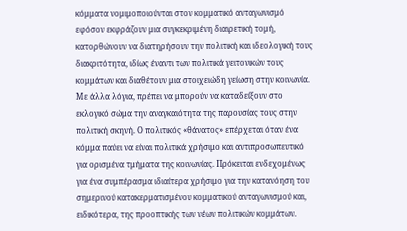κόμματα νομιμοποιούνται στον κομματικό ανταγωνισμό εφόσον εκφράζουν μια συγκεκριμένη διαιρετική τομή, κατορθώνουν να διατηρήσουν την πολιτική και ιδεολογική τους διακριτότητα, ιδίως έναντι των πολιτικά γειτονικών τους κομμάτων και διαθέτουν μια στοιχειώδη γείωση στην κοινωνία. Με άλλα λόγια, πρέπει να μπορούν να καταδείξουν στο εκλογικό σώμα την αναγκαιότητα της παρουσίας τους στην πολιτική σκηνή. Ο πολιτικός «θάνατος» επέρχεται όταν ένα κόμμα παύει να είναι πολιτικά χρήσιμο και αντιπροσωπευτικό για ορισμένα τμήματα της κοινωνίας. Πρόκειται ενδεχομένως για ένα συμπέρασμα ιδιαίτερα χρήσιμο για την κατανόηση του σημερινού κατακερματισμένου κομματικού ανταγωνισμού και, ειδικότερα, της προοπτικής των νέων πολιτικών κομμάτων.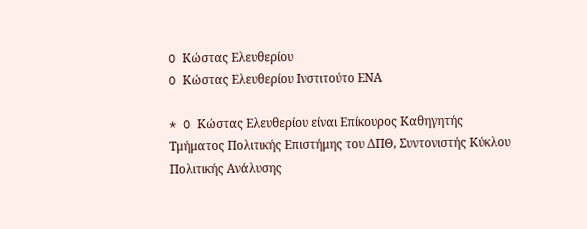O Κώστας Ελευθερίου
O Κώστας Ελευθερίου Ινστιτούτο ΕΝΑ

* O Κώστας Ελευθερίου είναι Επίκουρος Καθηγητής Τμήματος Πολιτικής Επιστήμης του ΔΠΘ, Συντονιστής Κύκλου Πολιτικής Ανάλυσης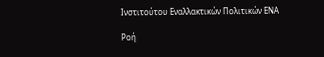Ινστιτούτου Εναλλακτικών Πολιτικών ΕΝΑ

Ροή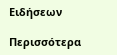Ειδήσεων

Περισσότερα